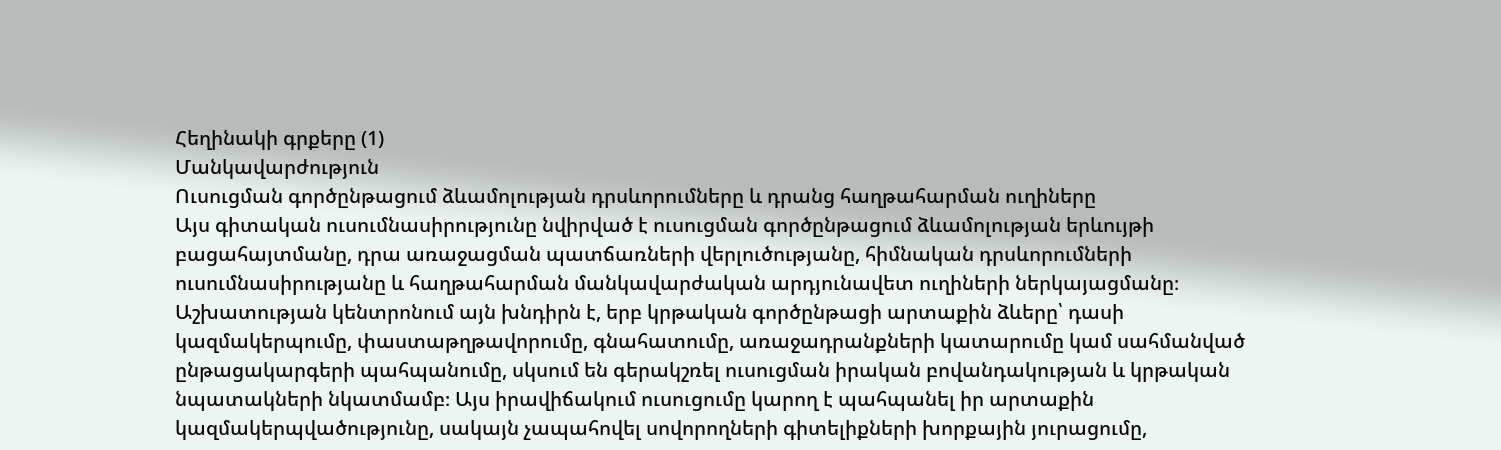Հեղինակի գրքերը (1)
Մանկավարժություն
Ուսուցման գործընթացում ձևամոլության դրսևորումները և դրանց հաղթահարման ուղիները
Այս գիտական ուսումնասիրությունը նվիրված է ուսուցման գործընթացում ձևամոլության երևույթի բացահայտմանը, դրա առաջացման պատճառների վերլուծությանը, հիմնական դրսևորումների ուսումնասիրությանը և հաղթահարման մանկավարժական արդյունավետ ուղիների ներկայացմանը։ Աշխատության կենտրոնում այն խնդիրն է, երբ կրթական գործընթացի արտաքին ձևերը՝ դասի կազմակերպումը, փաստաթղթավորումը, գնահատումը, առաջադրանքների կատարումը կամ սահմանված ընթացակարգերի պահպանումը, սկսում են գերակշռել ուսուցման իրական բովանդակության և կրթական նպատակների նկատմամբ։ Այս իրավիճակում ուսուցումը կարող է պահպանել իր արտաքին կազմակերպվածությունը, սակայն չապահովել սովորողների գիտելիքների խորքային յուրացումը,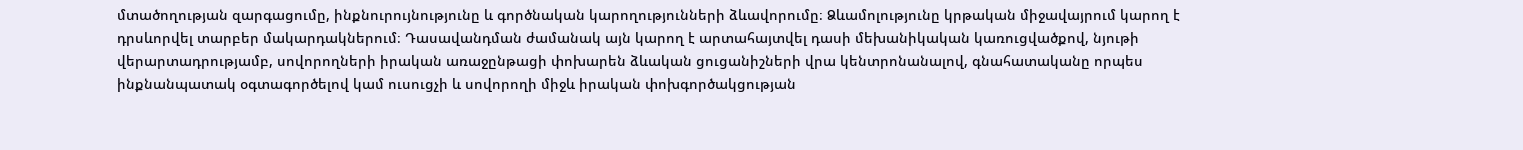մտածողության զարգացումը, ինքնուրույնությունը և գործնական կարողությունների ձևավորումը։ Ձևամոլությունը կրթական միջավայրում կարող է դրսևորվել տարբեր մակարդակներում։ Դասավանդման ժամանակ այն կարող է արտահայտվել դասի մեխանիկական կառուցվածքով, նյութի վերարտադրությամբ, սովորողների իրական առաջընթացի փոխարեն ձևական ցուցանիշների վրա կենտրոնանալով, գնահատականը որպես ինքնանպատակ օգտագործելով կամ ուսուցչի և սովորողի միջև իրական փոխգործակցության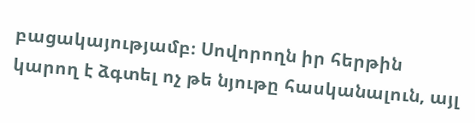բացակայությամբ։ Սովորողն իր հերթին կարող է ձգտել ոչ թե նյութը հասկանալուն, այլ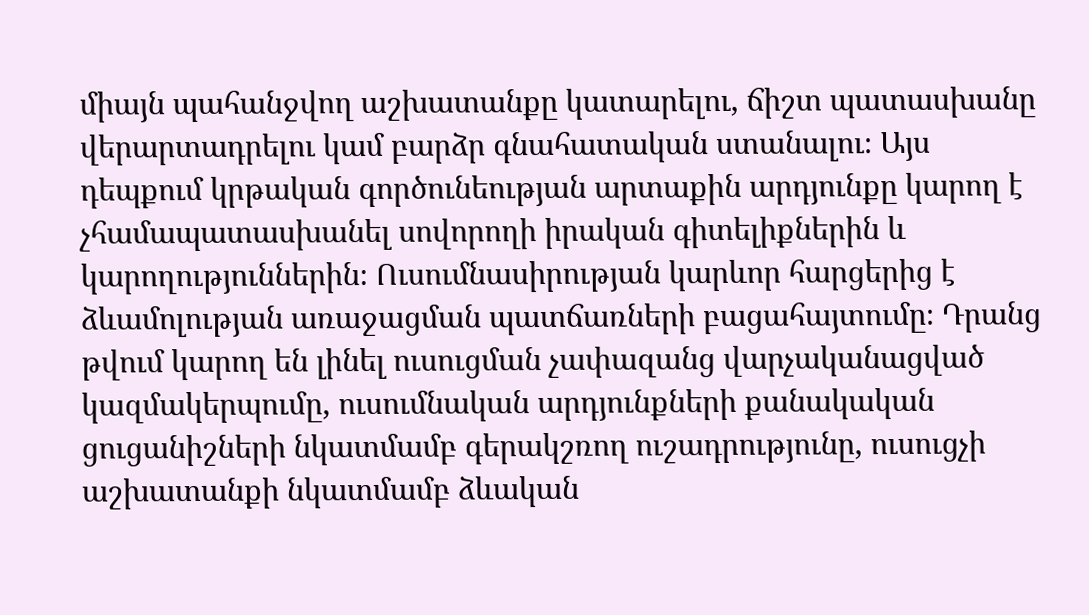միայն պահանջվող աշխատանքը կատարելու, ճիշտ պատասխանը վերարտադրելու կամ բարձր գնահատական ստանալու։ Այս դեպքում կրթական գործունեության արտաքին արդյունքը կարող է չհամապատասխանել սովորողի իրական գիտելիքներին և կարողություններին։ Ուսումնասիրության կարևոր հարցերից է ձևամոլության առաջացման պատճառների բացահայտումը։ Դրանց թվում կարող են լինել ուսուցման չափազանց վարչականացված կազմակերպումը, ուսումնական արդյունքների քանակական ցուցանիշների նկատմամբ գերակշռող ուշադրությունը, ուսուցչի աշխատանքի նկատմամբ ձևական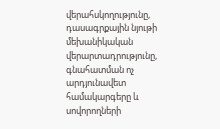վերահսկողությունը, դասագրքային նյութի մեխանիկական վերարտադրությունը, գնահատման ոչ արդյունավետ համակարգերը և սովորողների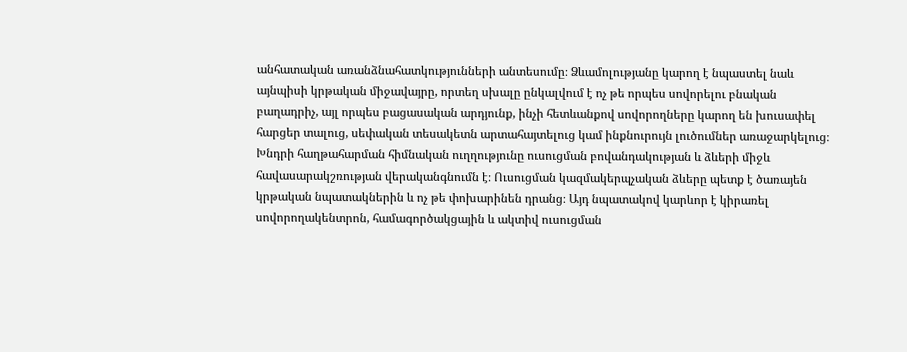անհատական առանձնահատկությունների անտեսումը։ Ձևամոլությանը կարող է նպաստել նաև այնպիսի կրթական միջավայրը, որտեղ սխալը ընկալվում է ոչ թե որպես սովորելու բնական բաղադրիչ, այլ որպես բացասական արդյունք, ինչի հետևանքով սովորողները կարող են խուսափել հարցեր տալուց, սեփական տեսակետն արտահայտելուց կամ ինքնուրույն լուծումներ առաջարկելուց։ Խնդրի հաղթահարման հիմնական ուղղությունը ուսուցման բովանդակության և ձևերի միջև հավասարակշռության վերականգնումն է։ Ուսուցման կազմակերպչական ձևերը պետք է ծառայեն կրթական նպատակներին և ոչ թե փոխարինեն դրանց։ Այդ նպատակով կարևոր է կիրառել սովորողակենտրոն, համագործակցային և ակտիվ ուսուցման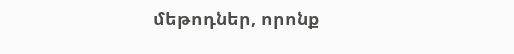մեթոդներ, որոնք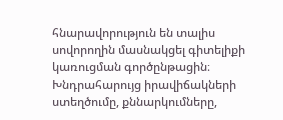հնարավորություն են տալիս սովորողին մասնակցել գիտելիքի կառուցման գործընթացին։ Խնդրահարույց իրավիճակների ստեղծումը, քննարկումները,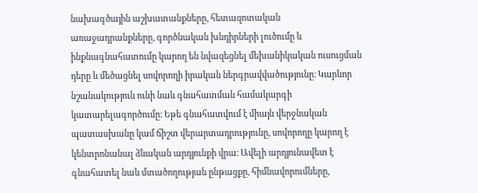նախագծային աշխատանքները, հետազոտական առաջադրանքները, գործնական խնդիրների լուծումը և ինքնագնահատումը կարող են նվազեցնել մեխանիկական ուսուցման դերը և մեծացնել սովորողի իրական ներգրավվածությունը։ Կարևոր նշանակություն ունի նաև գնահատման համակարգի կատարելագործումը։ Եթե գնահատվում է միայն վերջնական պատասխանը կամ ճիշտ վերարտադրությունը, սովորողը կարող է կենտրոնանալ ձևական արդյունքի վրա։ Ավելի արդյունավետ է գնահատել նաև մտածողության ընթացքը, հիմնավորումները,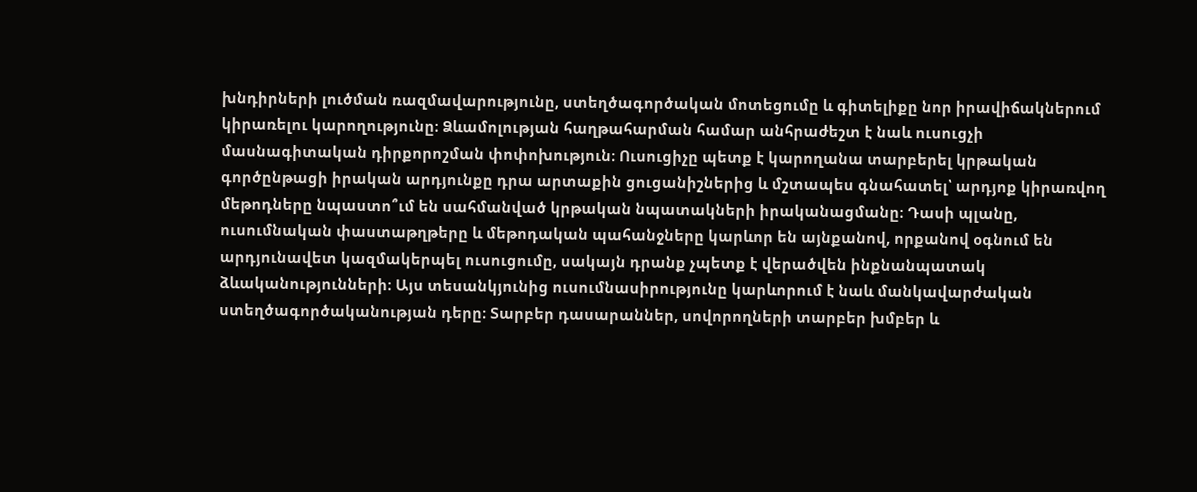խնդիրների լուծման ռազմավարությունը, ստեղծագործական մոտեցումը և գիտելիքը նոր իրավիճակներում կիրառելու կարողությունը։ Ձևամոլության հաղթահարման համար անհրաժեշտ է նաև ուսուցչի մասնագիտական դիրքորոշման փոփոխություն։ Ուսուցիչը պետք է կարողանա տարբերել կրթական գործընթացի իրական արդյունքը դրա արտաքին ցուցանիշներից և մշտապես գնահատել՝ արդյոք կիրառվող մեթոդները նպաստո՞ւմ են սահմանված կրթական նպատակների իրականացմանը։ Դասի պլանը, ուսումնական փաստաթղթերը և մեթոդական պահանջները կարևոր են այնքանով, որքանով օգնում են արդյունավետ կազմակերպել ուսուցումը, սակայն դրանք չպետք է վերածվեն ինքնանպատակ ձևականությունների։ Այս տեսանկյունից ուսումնասիրությունը կարևորում է նաև մանկավարժական ստեղծագործականության դերը։ Տարբեր դասարաններ, սովորողների տարբեր խմբեր և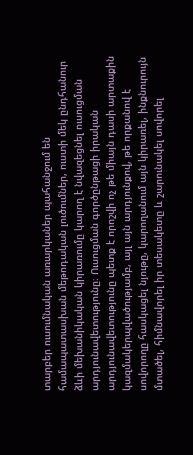տարբեր ուսումնական առարկաներ պահանջում են համապատասխան մեթոդական լուծումներ, ուստի մեկ ընդհանուր ձևի մեխանիկական կիրառումը կարող է նվազեցնել ուսուցման արդյունավետությունը։ Ուսուցման գործընթացի իրական արդյունավետությունը պետք է որոշվի ոչ թե միայն դասի արտաքին կազմակերպվածությամբ, այլ այն արդյունքով, թե որքանով է սովորողը հասկացել նյութը, կարողանում այն կիրառել, ինքնուրույն մտածել, հիմնավորել իր տեսակետը և շարունակել սովորել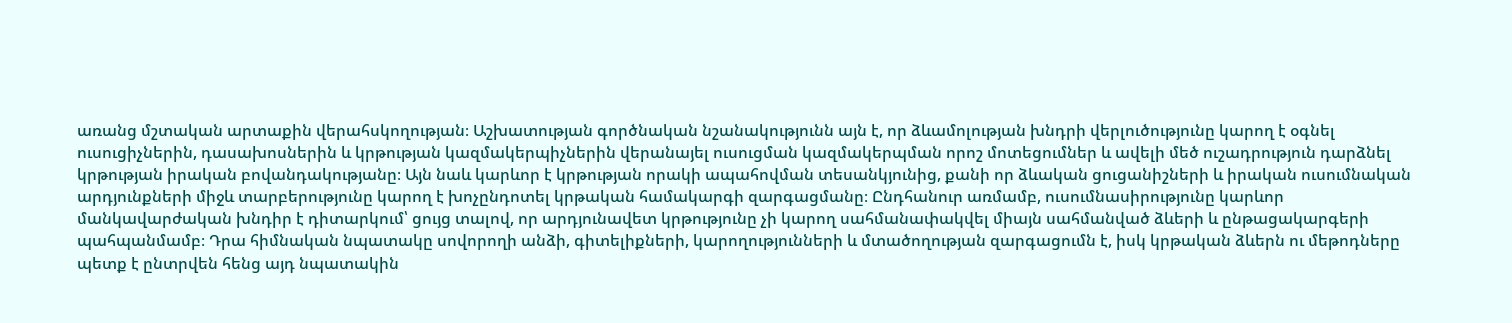առանց մշտական արտաքին վերահսկողության։ Աշխատության գործնական նշանակությունն այն է, որ ձևամոլության խնդրի վերլուծությունը կարող է օգնել ուսուցիչներին, դասախոսներին և կրթության կազմակերպիչներին վերանայել ուսուցման կազմակերպման որոշ մոտեցումներ և ավելի մեծ ուշադրություն դարձնել կրթության իրական բովանդակությանը։ Այն նաև կարևոր է կրթության որակի ապահովման տեսանկյունից, քանի որ ձևական ցուցանիշների և իրական ուսումնական արդյունքների միջև տարբերությունը կարող է խոչընդոտել կրթական համակարգի զարգացմանը։ Ընդհանուր առմամբ, ուսումնասիրությունը կարևոր մանկավարժական խնդիր է դիտարկում՝ ցույց տալով, որ արդյունավետ կրթությունը չի կարող սահմանափակվել միայն սահմանված ձևերի և ընթացակարգերի պահպանմամբ։ Դրա հիմնական նպատակը սովորողի անձի, գիտելիքների, կարողությունների և մտածողության զարգացումն է, իսկ կրթական ձևերն ու մեթոդները պետք է ընտրվեն հենց այդ նպատակին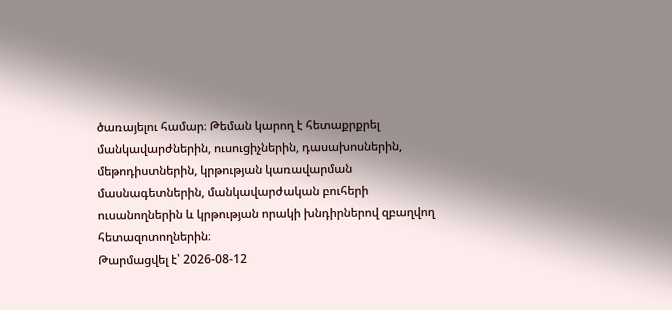ծառայելու համար։ Թեման կարող է հետաքրքրել մանկավարժներին, ուսուցիչներին, դասախոսներին, մեթոդիստներին, կրթության կառավարման մասնագետներին, մանկավարժական բուհերի ուսանողներին և կրթության որակի խնդիրներով զբաղվող հետազոտողներին։
Թարմացվել է՝ 2026-08-12